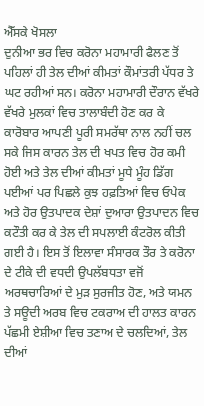ਐੱਸਕੇ ਖੋਸਲਾ
ਦੁਨੀਆ ਭਰ ਵਿਚ ਕਰੋਨਾ ਮਹਾਮਾਰੀ ਫੈਲਣ ਤੋਂ ਪਹਿਲਾਂ ਹੀ ਤੇਲ ਦੀਆਂ ਕੀਮਤਾਂ ਕੌਮਾਂਤਰੀ ਪੱਧਰ ਤੇ ਘਟ ਰਹੀਆਂ ਸਨ। ਕਰੋਨਾ ਮਹਾਮਾਰੀ ਦੌਰਾਨ ਵੱਖਰੇ ਵੱਖਰੇ ਮੁਲਕਾਂ ਵਿਚ ਤਾਲਾਬੰਦੀ ਹੋਣ ਕਰ ਕੇ ਕਾਰੋਬਾਰ ਆਪਣੀ ਪੂਰੀ ਸਮਰੱਥਾ ਨਾਲ ਨਹੀਂ ਚਲ ਸਕੇ ਜਿਸ ਕਾਰਨ ਤੇਲ ਦੀ ਖਪਤ ਵਿਚ ਹੋਰ ਕਮੀ ਹੋਈ ਅਤੇ ਤੇਲ ਦੀਆਂ ਕੀਮਤਾਂ ਮੂਧੇ ਮੂੰਹ ਡਿੱਗ ਪਈਆਂ ਪਰ ਪਿਛਲੇ ਕੁਝ ਹਫ਼ਤਿਆਂ ਵਿਚ ਓਪੇਕ ਅਤੇ ਹੋਰ ਉਤਪਾਦਕ ਦੇਸ਼ਾਂ ਦੁਆਰਾ ਉਤਪਾਦਨ ਵਿਚ ਕਟੌਤੀ ਕਰ ਕੇ ਤੇਲ ਦੀ ਸਪਲਾਈ ਕੰਟਰੋਲ ਕੀਤੀ ਗਈ ਹੈ। ਇਸ ਤੋਂ ਇਲਾਵਾ ਸੰਸਾਰਕ ਤੌਰ ਤੇ ਕਰੋਨਾ ਦੇ ਟੀਕੇ ਦੀ ਵਧਦੀ ਉਪਲੱਬਧਤਾ ਵਜੋਂ ਅਰਥਚਾਰਿਆਂ ਦੇ ਮੁੜ ਸੁਰਜੀਤ ਹੋਣ, ਅਤੇ ਯਮਨ ਤੇ ਸਊਦੀ ਅਰਬ ਵਿਚ ਟਕਰਾਅ ਦੀ ਹਾਲਤ ਕਾਰਨ ਪੱਛਮੀ ਏਸ਼ੀਆ ਵਿਚ ਤਣਾਅ ਦੇ ਚਲਦਿਆਂ, ਤੇਲ ਦੀਆਂ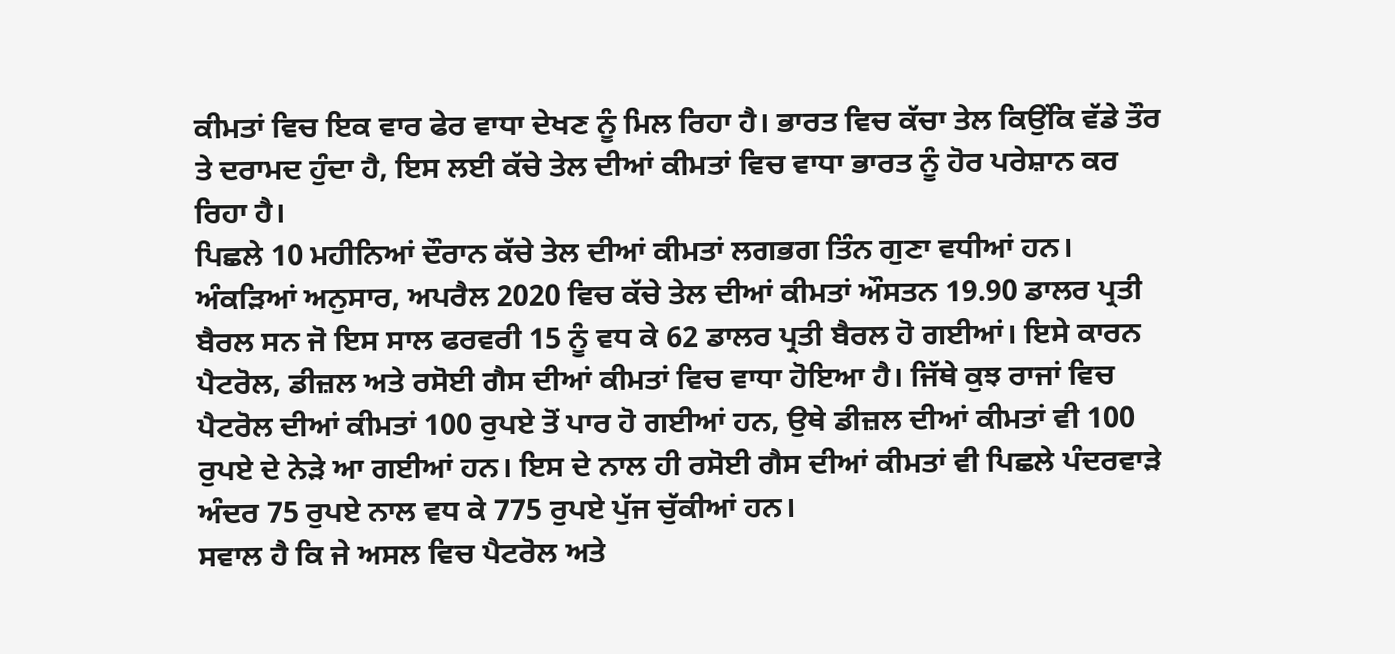ਕੀਮਤਾਂ ਵਿਚ ਇਕ ਵਾਰ ਫੇਰ ਵਾਧਾ ਦੇਖਣ ਨੂੰ ਮਿਲ ਰਿਹਾ ਹੈ। ਭਾਰਤ ਵਿਚ ਕੱਚਾ ਤੇਲ ਕਿਉਂਕਿ ਵੱਡੇ ਤੌਰ ਤੇ ਦਰਾਮਦ ਹੁੰਦਾ ਹੈ, ਇਸ ਲਈ ਕੱਚੇ ਤੇਲ ਦੀਆਂ ਕੀਮਤਾਂ ਵਿਚ ਵਾਧਾ ਭਾਰਤ ਨੂੰ ਹੋਰ ਪਰੇਸ਼ਾਨ ਕਰ ਰਿਹਾ ਹੈ।
ਪਿਛਲੇ 10 ਮਹੀਨਿਆਂ ਦੌਰਾਨ ਕੱਚੇ ਤੇਲ ਦੀਆਂ ਕੀਮਤਾਂ ਲਗਭਗ ਤਿੰਨ ਗੁਣਾ ਵਧੀਆਂ ਹਨ। ਅੰਕੜਿਆਂ ਅਨੁਸਾਰ, ਅਪਰੈਲ 2020 ਵਿਚ ਕੱਚੇ ਤੇਲ ਦੀਆਂ ਕੀਮਤਾਂ ਔਸਤਨ 19.90 ਡਾਲਰ ਪ੍ਰਤੀ ਬੈਰਲ ਸਨ ਜੋ ਇਸ ਸਾਲ ਫਰਵਰੀ 15 ਨੂੰ ਵਧ ਕੇ 62 ਡਾਲਰ ਪ੍ਰਤੀ ਬੈਰਲ ਹੋ ਗਈਆਂ। ਇਸੇ ਕਾਰਨ ਪੈਟਰੋਲ, ਡੀਜ਼ਲ ਅਤੇ ਰਸੋਈ ਗੈਸ ਦੀਆਂ ਕੀਮਤਾਂ ਵਿਚ ਵਾਧਾ ਹੋਇਆ ਹੈ। ਜਿੱਥੇ ਕੁਝ ਰਾਜਾਂ ਵਿਚ ਪੈਟਰੋਲ ਦੀਆਂ ਕੀਮਤਾਂ 100 ਰੁਪਏ ਤੋਂ ਪਾਰ ਹੋ ਗਈਆਂ ਹਨ, ਉਥੇ ਡੀਜ਼ਲ ਦੀਆਂ ਕੀਮਤਾਂ ਵੀ 100 ਰੁਪਏ ਦੇ ਨੇੜੇ ਆ ਗਈਆਂ ਹਨ। ਇਸ ਦੇ ਨਾਲ ਹੀ ਰਸੋਈ ਗੈਸ ਦੀਆਂ ਕੀਮਤਾਂ ਵੀ ਪਿਛਲੇ ਪੰਦਰਵਾੜੇ ਅੰਦਰ 75 ਰੁਪਏ ਨਾਲ ਵਧ ਕੇ 775 ਰੁਪਏ ਪੁੱਜ ਚੁੱਕੀਆਂ ਹਨ।
ਸਵਾਲ ਹੈ ਕਿ ਜੇ ਅਸਲ ਵਿਚ ਪੈਟਰੋਲ ਅਤੇ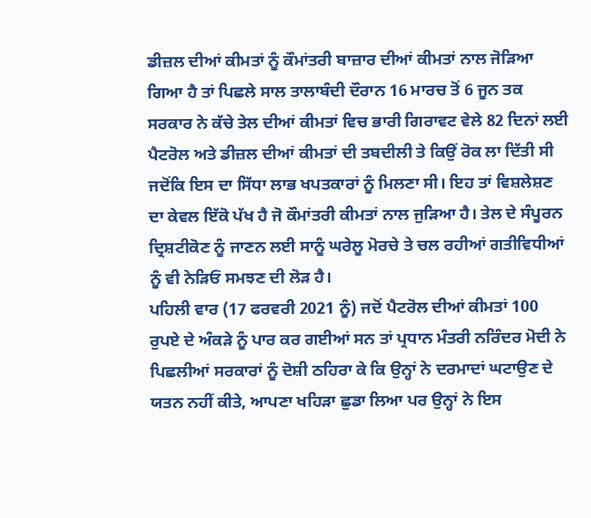ਡੀਜ਼ਲ ਦੀਆਂ ਕੀਮਤਾਂ ਨੂੰ ਕੌਮਾਂਤਰੀ ਬਾਜ਼ਾਰ ਦੀਆਂ ਕੀਮਤਾਂ ਨਾਲ ਜੋੜਿਆ ਗਿਆ ਹੈ ਤਾਂ ਪਿਛਲੇ ਸਾਲ ਤਾਲਾਬੰਦੀ ਦੌਰਾਨ 16 ਮਾਰਚ ਤੋਂ 6 ਜੂਨ ਤਕ ਸਰਕਾਰ ਨੇ ਕੱਚੇ ਤੇਲ ਦੀਆਂ ਕੀਮਤਾਂ ਵਿਚ ਭਾਰੀ ਗਿਰਾਵਟ ਵੇਲੇ 82 ਦਿਨਾਂ ਲਈ ਪੈਟਰੋਲ ਅਤੇ ਡੀਜ਼ਲ ਦੀਆਂ ਕੀਮਤਾਂ ਦੀ ਤਬਦੀਲੀ ਤੇ ਕਿਉਂ ਰੋਕ ਲਾ ਦਿੱਤੀ ਸੀ ਜਦੋਂਕਿ ਇਸ ਦਾ ਸਿੱਧਾ ਲਾਭ ਖਪਤਕਾਰਾਂ ਨੂੰ ਮਿਲਣਾ ਸੀ। ਇਹ ਤਾਂ ਵਿਸ਼ਲੇਸ਼ਣ ਦਾ ਕੇਵਲ ਇੱਕੋ ਪੱਖ ਹੈ ਜੋ ਕੌਮਾਂਤਰੀ ਕੀਮਤਾਂ ਨਾਲ ਜੁੜਿਆ ਹੈ। ਤੇਲ ਦੇ ਸੰਪੂਰਨ ਦ੍ਰਿਸ਼ਟੀਕੋਣ ਨੂੰ ਜਾਣਨ ਲਈ ਸਾਨੂੰ ਘਰੇਲੂ ਮੋਰਚੇ ਤੇ ਚਲ ਰਹੀਆਂ ਗਤੀਵਿਧੀਆਂ ਨੂੰ ਵੀ ਨੇੜਿਓਂ ਸਮਝਣ ਦੀ ਲੋੜ ਹੈ।
ਪਹਿਲੀ ਵਾਰ (17 ਫਰਵਰੀ 2021 ਨੂੰ) ਜਦੋਂ ਪੈਟਰੋਲ ਦੀਆਂ ਕੀਮਤਾਂ 100 ਰੁਪਏ ਦੇ ਅੰਕੜੇ ਨੂੰ ਪਾਰ ਕਰ ਗਈਆਂ ਸਨ ਤਾਂ ਪ੍ਰਧਾਨ ਮੰਤਰੀ ਨਰਿੰਦਰ ਮੋਦੀ ਨੇ ਪਿਛਲੀਆਂ ਸਰਕਾਰਾਂ ਨੂੰ ਦੋਸ਼ੀ ਠਹਿਰਾ ਕੇ ਕਿ ਉਨ੍ਹਾਂ ਨੇ ਦਰਮਾਦਾਂ ਘਟਾਉਣ ਦੇ ਯਤਨ ਨਹੀਂ ਕੀਤੇ, ਆਪਣਾ ਖਹਿੜਾ ਛੁਡਾ ਲਿਆ ਪਰ ਉਨ੍ਹਾਂ ਨੇ ਇਸ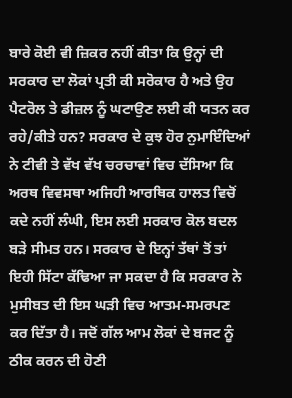ਬਾਰੇ ਕੋਈ ਵੀ ਜ਼ਿਕਰ ਨਹੀਂ ਕੀਤਾ ਕਿ ਉਨ੍ਹਾਂ ਦੀ ਸਰਕਾਰ ਦਾ ਲੋਕਾਂ ਪ੍ਰਤੀ ਕੀ ਸਰੋਕਾਰ ਹੈ ਅਤੇ ਉਹ ਪੈਟਰੋਲ ਤੇ ਡੀਜ਼ਲ ਨੂੰ ਘਟਾਉਣ ਲਈ ਕੀ ਯਤਨ ਕਰ ਰਹੇ/ਕੀਤੇ ਹਨ? ਸਰਕਾਰ ਦੇ ਕੁਝ ਹੋਰ ਨੁਮਾਇੰਦਿਆਂ ਨੇ ਟੀਵੀ ਤੇ ਵੱਖ ਵੱਖ ਚਰਚਾਵਾਂ ਵਿਚ ਦੱਸਿਆ ਕਿ ਅਰਥ ਵਿਵਸਥਾ ਅਜਿਹੀ ਆਰਥਿਕ ਹਾਲਤ ਵਿਚੋਂ ਕਦੇ ਨਹੀਂ ਲੰਘੀ, ਇਸ ਲਈ ਸਰਕਾਰ ਕੋਲ ਬਦਲ ਬੜੇ ਸੀਮਤ ਹਨ। ਸਰਕਾਰ ਦੇ ਇਨ੍ਹਾਂ ਤੱਥਾਂ ਤੋਂ ਤਾਂ ਇਹੀ ਸਿੱਟਾ ਕੱਢਿਆ ਜਾ ਸਕਦਾ ਹੈ ਕਿ ਸਰਕਾਰ ਨੇ ਮੁਸੀਬਤ ਦੀ ਇਸ ਘੜੀ ਵਿਚ ਆਤਮ-ਸਮਰਪਣ ਕਰ ਦਿੱਤਾ ਹੈ। ਜਦੋਂ ਗੱਲ ਆਮ ਲੋਕਾਂ ਦੇ ਬਜਟ ਨੂੰ ਠੀਕ ਕਰਨ ਦੀ ਹੋਣੀ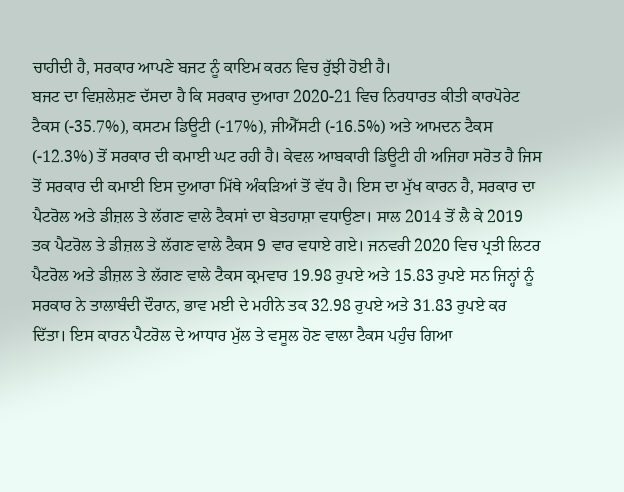ਚਾਹੀਦੀ ਹੈ, ਸਰਕਾਰ ਆਪਣੇ ਬਜਟ ਨੂੰ ਕਾਇਮ ਕਰਨ ਵਿਚ ਰੁੱਝੀ ਹੋਈ ਹੈ।
ਬਜਟ ਦਾ ਵਿਸ਼ਲੇਸ਼ਣ ਦੱਸਦਾ ਹੈ ਕਿ ਸਰਕਾਰ ਦੁਆਰਾ 2020-21 ਵਿਚ ਨਿਰਧਾਰਤ ਕੀਤੀ ਕਾਰਪੋਰੇਟ ਟੈਕਸ (-35.7%), ਕਸਟਮ ਡਿਊਟੀ (-17%), ਜੀਐੱਸਟੀ (-16.5%) ਅਤੇ ਆਮਦਨ ਟੈਕਸ (-12.3%) ਤੋਂ ਸਰਕਾਰ ਦੀ ਕਮਾਈ ਘਟ ਰਹੀ ਹੈ। ਕੇਵਲ ਆਬਕਾਰੀ ਡਿਊਟੀ ਹੀ ਅਜਿਹਾ ਸਰੋਤ ਹੈ ਜਿਸ ਤੋਂ ਸਰਕਾਰ ਦੀ ਕਮਾਈ ਇਸ ਦੁਆਰਾ ਮਿੱਥੇ ਅੰਕੜਿਆਂ ਤੋਂ ਵੱਧ ਹੈ। ਇਸ ਦਾ ਮੁੱਖ ਕਾਰਨ ਹੈ, ਸਰਕਾਰ ਦਾ ਪੈਟਰੋਲ ਅਤੇ ਡੀਜ਼ਲ ਤੇ ਲੱਗਣ ਵਾਲੇ ਟੈਕਸਾਂ ਦਾ ਬੇਤਹਾਸ਼ਾ ਵਧਾਉਣਾ। ਸਾਲ 2014 ਤੋਂ ਲੈ ਕੇ 2019 ਤਕ ਪੈਟਰੋਲ ਤੇ ਡੀਜ਼ਲ ਤੇ ਲੱਗਣ ਵਾਲੇ ਟੈਕਸ 9 ਵਾਰ ਵਧਾਏ ਗਏ। ਜਨਵਰੀ 2020 ਵਿਚ ਪ੍ਰਤੀ ਲਿਟਰ ਪੈਟਰੋਲ ਅਤੇ ਡੀਜ਼ਲ ਤੇ ਲੱਗਣ ਵਾਲੇ ਟੈਕਸ ਕ੍ਰਮਵਾਰ 19.98 ਰੁਪਏ ਅਤੇ 15.83 ਰੁਪਏ ਸਨ ਜਿਨ੍ਹਾਂ ਨੂੰ ਸਰਕਾਰ ਨੇ ਤਾਲਾਬੰਦੀ ਦੌਰਾਨ, ਭਾਵ ਮਈ ਦੇ ਮਹੀਨੇ ਤਕ 32.98 ਰੁਪਏ ਅਤੇ 31.83 ਰੁਪਏ ਕਰ ਦਿੱਤਾ। ਇਸ ਕਾਰਨ ਪੈਟਰੋਲ ਦੇ ਆਧਾਰ ਮੁੱਲ ਤੇ ਵਸੂਲ ਹੋਣ ਵਾਲਾ ਟੈਕਸ ਪਹੁੰਚ ਗਿਆ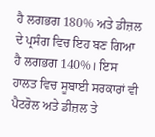ਹੈ ਲਗਭਗ 180% ਅਤੇ ਡੀਜ਼ਲ ਦੇ ਪ੍ਰਸੰਗ ਵਿਚ ਇਹ ਬਣ ਗਿਆ ਹੈ ਲਗਭਗ 140%। ਇਸ ਹਾਲਤ ਵਿਚ ਸੂਬਾਈ ਸਰਕਾਰਾਂ ਵੀ ਪੈਟਰੋਲ ਅਤੇ ਡੀਜ਼ਲ ਤੇ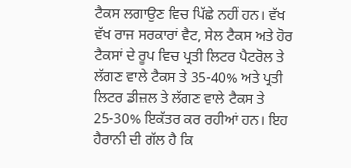ਟੈਕਸ ਲਗਾਉਣ ਵਿਚ ਪਿੱਛੇ ਨਹੀਂ ਹਨ। ਵੱਖ ਵੱਖ ਰਾਜ ਸਰਕਾਰਾਂ ਵੈਟ, ਸੇਲ ਟੈਕਸ ਅਤੇ ਹੋਰ ਟੈਕਸਾਂ ਦੇ ਰੂਪ ਵਿਚ ਪ੍ਰਤੀ ਲਿਟਰ ਪੈਟਰੋਲ ਤੇ ਲੱਗਣ ਵਾਲੇ ਟੈਕਸ ਤੇ 35-40% ਅਤੇ ਪ੍ਰਤੀ ਲਿਟਰ ਡੀਜ਼ਲ ਤੇ ਲੱਗਣ ਵਾਲੇ ਟੈਕਸ ਤੇ 25-30% ਇਕੱਤਰ ਕਰ ਰਹੀਆਂ ਹਨ। ਇਹ ਹੈਰਾਨੀ ਦੀ ਗੱਲ ਹੈ ਕਿ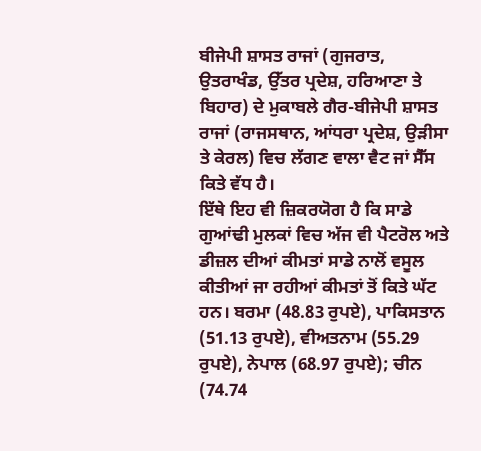ਬੀਜੇਪੀ ਸ਼ਾਸਤ ਰਾਜਾਂ (ਗੁਜਰਾਤ, ਉਤਰਾਖੰਡ, ਉੱਤਰ ਪ੍ਰਦੇਸ਼, ਹਰਿਆਣਾ ਤੇ ਬਿਹਾਰ) ਦੇ ਮੁਕਾਬਲੇ ਗੈਰ-ਬੀਜੇਪੀ ਸ਼ਾਸਤ ਰਾਜਾਂ (ਰਾਜਸਥਾਨ, ਆਂਧਰਾ ਪ੍ਰਦੇਸ਼, ਉੜੀਸਾ ਤੇ ਕੇਰਲ) ਵਿਚ ਲੱਗਣ ਵਾਲਾ ਵੈਟ ਜਾਂ ਸੈੱਸ ਕਿਤੇ ਵੱਧ ਹੈ।
ਇੱਥੇ ਇਹ ਵੀ ਜ਼ਿਕਰਯੋਗ ਹੈ ਕਿ ਸਾਡੇ ਗੁਆਂਢੀ ਮੁਲਕਾਂ ਵਿਚ ਅੱਜ ਵੀ ਪੈਟਰੋਲ ਅਤੇ ਡੀਜ਼ਲ ਦੀਆਂ ਕੀਮਤਾਂ ਸਾਡੇ ਨਾਲੋਂ ਵਸੂਲ ਕੀਤੀਆਂ ਜਾ ਰਹੀਆਂ ਕੀਮਤਾਂ ਤੋਂ ਕਿਤੇ ਘੱਟ ਹਨ। ਬਰਮਾ (48.83 ਰੁਪਏ), ਪਾਕਿਸਤਾਨ (51.13 ਰੁਪਏ), ਵੀਅਤਨਾਮ (55.29 ਰੁਪਏ), ਨੇਪਾਲ (68.97 ਰੁਪਏ); ਚੀਨ (74.74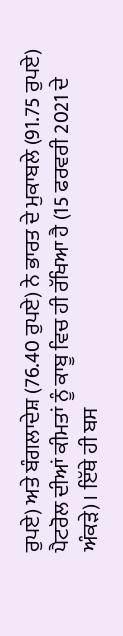ਰੁਪਏ) ਅਤੇ ਬੰਗਲਾਦੇਸ਼ (76.40 ਰੁਪਏ) ਨੇ ਭਾਰਤ ਦੇ ਮੁਕਾਬਲੇ (91.75 ਰੁਪਏ) ਪੈਟਰੋਲ ਦੀਆਂ ਕੀਮਤਾਂ ਨੂੰ ਕਾਬੂ ਵਿਚ ਹੀ ਰੱਖਿਆ ਹੈ (15 ਫਰਵਰੀ 2021 ਦੇ ਅੰਕੜੇ)। ਇੱਥੇ ਹੀ ਬਸ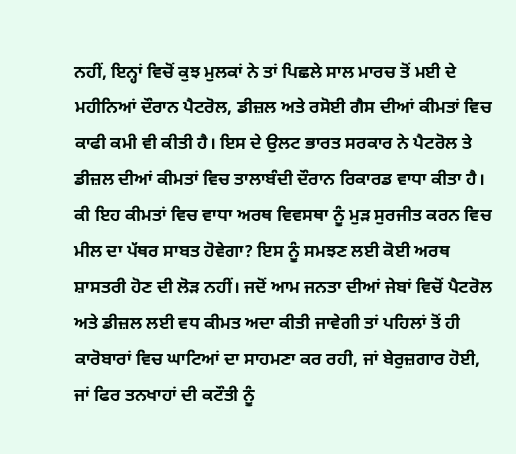ਨਹੀਂ, ਇਨ੍ਹਾਂ ਵਿਚੋਂ ਕੁਝ ਮੁਲਕਾਂ ਨੇ ਤਾਂ ਪਿਛਲੇ ਸਾਲ ਮਾਰਚ ਤੋਂ ਮਈ ਦੇ ਮਹੀਨਿਆਂ ਦੌਰਾਨ ਪੈਟਰੋਲ, ਡੀਜ਼ਲ ਅਤੇ ਰਸੋਈ ਗੈਸ ਦੀਆਂ ਕੀਮਤਾਂ ਵਿਚ ਕਾਫੀ ਕਮੀ ਵੀ ਕੀਤੀ ਹੈ। ਇਸ ਦੇ ਉਲਟ ਭਾਰਤ ਸਰਕਾਰ ਨੇ ਪੈਟਰੋਲ ਤੇ ਡੀਜ਼ਲ ਦੀਆਂ ਕੀਮਤਾਂ ਵਿਚ ਤਾਲਾਬੰਦੀ ਦੌਰਾਨ ਰਿਕਾਰਡ ਵਾਧਾ ਕੀਤਾ ਹੈ।
ਕੀ ਇਹ ਕੀਮਤਾਂ ਵਿਚ ਵਾਧਾ ਅਰਥ ਵਿਵਸਥਾ ਨੂੰ ਮੁੜ ਸੁਰਜੀਤ ਕਰਨ ਵਿਚ ਮੀਲ ਦਾ ਪੱਥਰ ਸਾਬਤ ਹੋਵੇਗਾ? ਇਸ ਨੂੰ ਸਮਝਣ ਲਈ ਕੋਈ ਅਰਥ ਸ਼ਾਸਤਰੀ ਹੋਣ ਦੀ ਲੋੜ ਨਹੀਂ। ਜਦੋਂ ਆਮ ਜਨਤਾ ਦੀਆਂ ਜੇਬਾਂ ਵਿਚੋਂ ਪੈਟਰੋਲ ਅਤੇ ਡੀਜ਼ਲ ਲਈ ਵਧ ਕੀਮਤ ਅਦਾ ਕੀਤੀ ਜਾਵੇਗੀ ਤਾਂ ਪਹਿਲਾਂ ਤੋਂ ਹੀ ਕਾਰੋਬਾਰਾਂ ਵਿਚ ਘਾਟਿਆਂ ਦਾ ਸਾਹਮਣਾ ਕਰ ਰਹੀ, ਜਾਂ ਬੇਰੁਜ਼ਗਾਰ ਹੋਈ, ਜਾਂ ਫਿਰ ਤਨਖਾਹਾਂ ਦੀ ਕਟੌਤੀ ਨੂੰ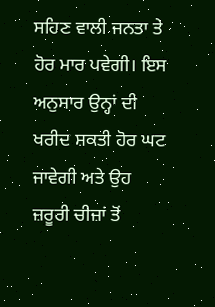ਸਹਿਣ ਵਾਲੀ ਜਨਤਾ ਤੇ ਹੋਰ ਮਾਰ ਪਵੇਗੀ। ਇਸ ਅਨੁਸਾਰ ਉਨ੍ਹਾਂ ਦੀ ਖਰੀਦ ਸ਼ਕਤੀ ਹੋਰ ਘਟ ਜਾਵੇਗੀ ਅਤੇ ਉਹ ਜ਼ਰੂਰੀ ਚੀਜ਼ਾਂ ਤੋਂ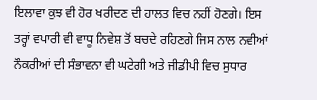ਇਲਾਵਾ ਕੁਝ ਵੀ ਹੋਰ ਖਰੀਦਣ ਦੀ ਹਾਲਤ ਵਿਚ ਨਹੀਂ ਹੋਣਗੇ। ਇਸ ਤਰ੍ਹਾਂ ਵਪਾਰੀ ਵੀ ਵਾਧੂ ਨਿਵੇਸ਼ ਤੋਂ ਬਚਦੇ ਰਹਿਣਗੇ ਜਿਸ ਨਾਲ ਨਵੀਆਂ ਨੌਕਰੀਆਂ ਦੀ ਸੰਭਾਵਨਾ ਵੀ ਘਟੇਗੀ ਅਤੇ ਜੀਡੀਪੀ ਵਿਚ ਸੁਧਾਰ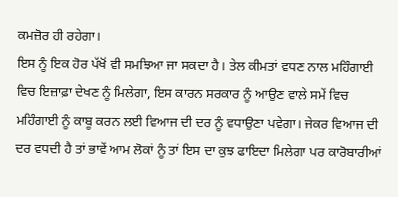ਕਮਜ਼ੋਰ ਹੀ ਰਹੇਗਾ।
ਇਸ ਨੂੰ ਇਕ ਹੋਰ ਪੱਖੋਂ ਵੀ ਸਮਝਿਆ ਜਾ ਸਕਦਾ ਹੈ। ਤੇਲ ਕੀਮਤਾਂ ਵਧਣ ਨਾਲ ਮਹਿੰਗਾਈ ਵਿਚ ਇਜ਼ਾਫ਼ਾ ਦੇਖਣ ਨੂੰ ਮਿਲੇਗਾ, ਇਸ ਕਾਰਨ ਸਰਕਾਰ ਨੂੰ ਆਉਣ ਵਾਲੇ ਸਮੇਂ ਵਿਚ ਮਹਿੰਗਾਈ ਨੂੰ ਕਾਬੂ ਕਰਨ ਲਈ ਵਿਆਜ ਦੀ ਦਰ ਨੂੰ ਵਧਾਉਣਾ ਪਵੇਗਾ। ਜੇਕਰ ਵਿਆਜ ਦੀ ਦਰ ਵਧਦੀ ਹੈ ਤਾਂ ਭਾਵੇਂ ਆਮ ਲੋਕਾਂ ਨੂੰ ਤਾਂ ਇਸ ਦਾ ਕੁਝ ਫਾਇਦਾ ਮਿਲੇਗਾ ਪਰ ਕਾਰੋਬਾਰੀਆਂ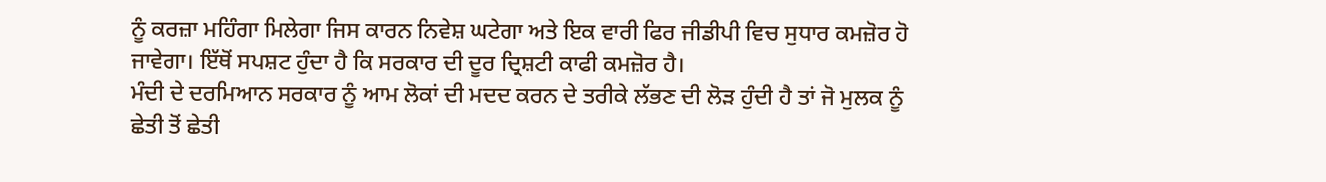ਨੂੰ ਕਰਜ਼ਾ ਮਹਿੰਗਾ ਮਿਲੇਗਾ ਜਿਸ ਕਾਰਨ ਨਿਵੇਸ਼ ਘਟੇਗਾ ਅਤੇ ਇਕ ਵਾਰੀ ਫਿਰ ਜੀਡੀਪੀ ਵਿਚ ਸੁਧਾਰ ਕਮਜ਼ੋਰ ਹੋ ਜਾਵੇਗਾ। ਇੱਥੋਂ ਸਪਸ਼ਟ ਹੁੰਦਾ ਹੈ ਕਿ ਸਰਕਾਰ ਦੀ ਦੂਰ ਦ੍ਰਿਸ਼ਟੀ ਕਾਫੀ ਕਮਜ਼ੋਰ ਹੈ।
ਮੰਦੀ ਦੇ ਦਰਮਿਆਨ ਸਰਕਾਰ ਨੂੰ ਆਮ ਲੋਕਾਂ ਦੀ ਮਦਦ ਕਰਨ ਦੇ ਤਰੀਕੇ ਲੱਭਣ ਦੀ ਲੋੜ ਹੁੰਦੀ ਹੈ ਤਾਂ ਜੋ ਮੁਲਕ ਨੂੰ ਛੇਤੀ ਤੋਂ ਛੇਤੀ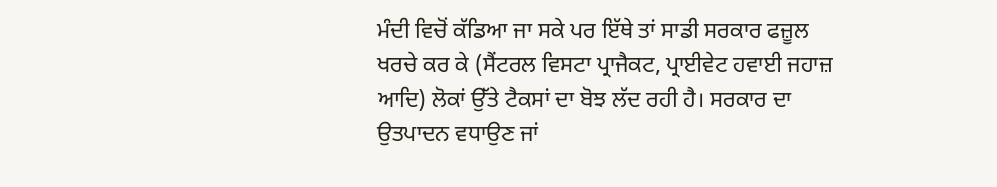ਮੰਦੀ ਵਿਚੋਂ ਕੱਡਿਆ ਜਾ ਸਕੇ ਪਰ ਇੱਥੇ ਤਾਂ ਸਾਡੀ ਸਰਕਾਰ ਫਜ਼ੂਲ ਖਰਚੇ ਕਰ ਕੇ (ਸੈਂਟਰਲ ਵਿਸਟਾ ਪ੍ਰਾਜੈਕਟ, ਪ੍ਰਾਈਵੇਟ ਹਵਾਈ ਜਹਾਜ਼ ਆਦਿ) ਲੋਕਾਂ ਉੱਤੇ ਟੈਕਸਾਂ ਦਾ ਬੋਝ ਲੱਦ ਰਹੀ ਹੈ। ਸਰਕਾਰ ਦਾ ਉਤਪਾਦਨ ਵਧਾਉਣ ਜਾਂ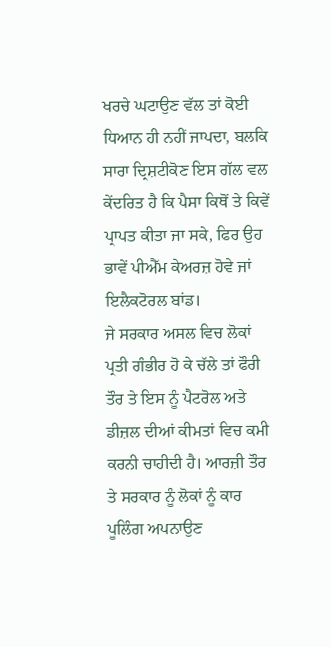ਖਰਚੇ ਘਟਾਉਣ ਵੱਲ ਤਾਂ ਕੋਈ ਧਿਆਨ ਹੀ ਨਹੀਂ ਜਾਪਦਾ, ਬਲਕਿ ਸਾਰਾ ਦ੍ਰਿਸ਼ਟੀਕੋਣ ਇਸ ਗੱਲ ਵਲ ਕੇਂਦਰਿਤ ਹੈ ਕਿ ਪੈਸਾ ਕਿਥੋਂ ਤੇ ਕਿਵੇਂ ਪ੍ਰਾਪਤ ਕੀਤਾ ਜਾ ਸਕੇ, ਫਿਰ ਉਹ ਭਾਵੇਂ ਪੀਐੱਮ ਕੇਅਰਜ਼ ਹੋਵੇ ਜਾਂ ਇਲੈਕਟੋਰਲ ਬਾਂਡ।
ਜੇ ਸਰਕਾਰ ਅਸਲ ਵਿਚ ਲੋਕਾਂ ਪ੍ਰਤੀ ਗੰਭੀਰ ਹੋ ਕੇ ਚੱਲੇ ਤਾਂ ਫੌਰੀ ਤੌਰ ਤੇ ਇਸ ਨੂੰ ਪੈਟਰੋਲ ਅਤੇ ਡੀਜ਼ਲ ਦੀਆਂ ਕੀਮਤਾਂ ਵਿਚ ਕਮੀ ਕਰਨੀ ਚਾਹੀਦੀ ਹੈ। ਆਰਜ਼ੀ ਤੌਰ ਤੇ ਸਰਕਾਰ ਨੂੰ ਲੋਕਾਂ ਨੂੰ ਕਾਰ ਪੂਲਿੰਗ ਅਪਨਾਉਣ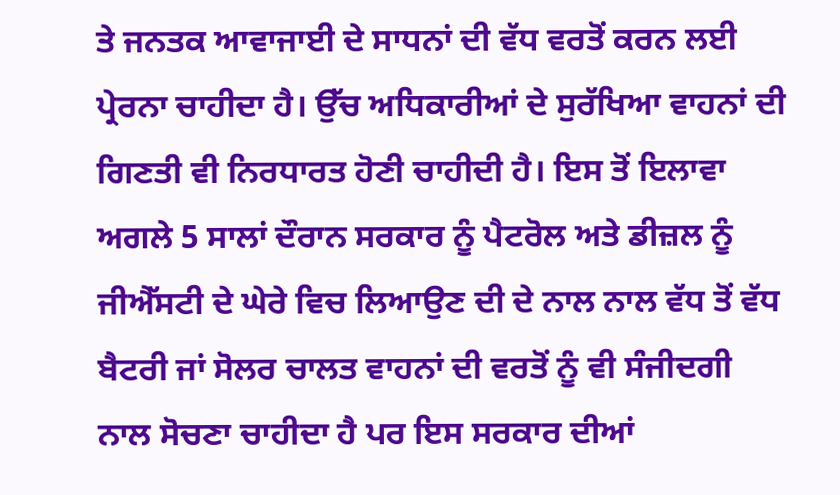ਤੇ ਜਨਤਕ ਆਵਾਜਾਈ ਦੇ ਸਾਧਨਾਂ ਦੀ ਵੱਧ ਵਰਤੋਂ ਕਰਨ ਲਈ ਪ੍ਰੇਰਨਾ ਚਾਹੀਦਾ ਹੈ। ਉੱਚ ਅਧਿਕਾਰੀਆਂ ਦੇ ਸੁਰੱਖਿਆ ਵਾਹਨਾਂ ਦੀ ਗਿਣਤੀ ਵੀ ਨਿਰਧਾਰਤ ਹੋਣੀ ਚਾਹੀਦੀ ਹੈ। ਇਸ ਤੋਂ ਇਲਾਵਾ ਅਗਲੇ 5 ਸਾਲਾਂ ਦੌਰਾਨ ਸਰਕਾਰ ਨੂੰ ਪੈਟਰੋਲ ਅਤੇ ਡੀਜ਼ਲ ਨੂੰ ਜੀਐੱਸਟੀ ਦੇ ਘੇਰੇ ਵਿਚ ਲਿਆਉਣ ਦੀ ਦੇ ਨਾਲ ਨਾਲ ਵੱਧ ਤੋਂ ਵੱਧ ਬੈਟਰੀ ਜਾਂ ਸੋਲਰ ਚਾਲਤ ਵਾਹਨਾਂ ਦੀ ਵਰਤੋਂ ਨੂੰ ਵੀ ਸੰਜੀਦਗੀ ਨਾਲ ਸੋਚਣਾ ਚਾਹੀਦਾ ਹੈ ਪਰ ਇਸ ਸਰਕਾਰ ਦੀਆਂ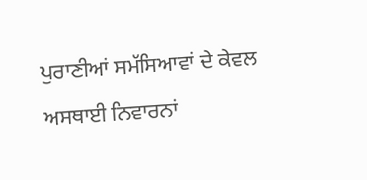ਪੁਰਾਣੀਆਂ ਸਮੱਸਿਆਵਾਂ ਦੇ ਕੇਵਲ ਅਸਥਾਈ ਨਿਵਾਰਨਾਂ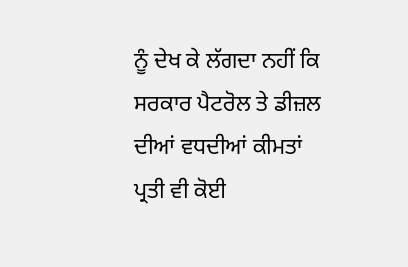ਨੂੰ ਦੇਖ ਕੇ ਲੱਗਦਾ ਨਹੀਂ ਕਿ ਸਰਕਾਰ ਪੈਟਰੋਲ ਤੇ ਡੀਜ਼ਲ ਦੀਆਂ ਵਧਦੀਆਂ ਕੀਮਤਾਂ ਪ੍ਰਤੀ ਵੀ ਕੋਈ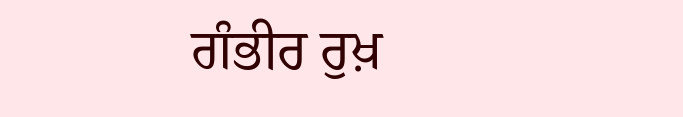ਗੰਭੀਰ ਰੁਖ਼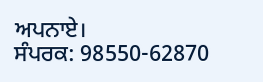ਅਪਨਾਏ।
ਸੰਪਰਕ: 98550-62870